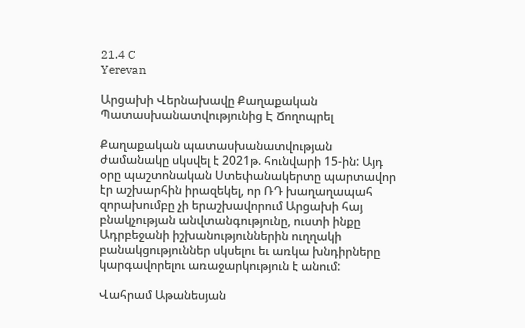21.4 C
Yerevan

Արցախի Վերնախավը Քաղաքական Պատասխանատվությունից Է Ճողոպրել

Քաղաքական պատասխանատվության ժամանակը սկսվել է 2021թ. հունվարի 15-ին: Այդ օրը պաշտոնական Ստեփանակերտը պարտավոր էր աշխարհին իրազեկել, որ ՌԴ խաղաղապահ զորախումբը չի երաշխավորում Արցախի հայ բնակչության անվտանգությունը, ուստի ինքը Ադրբեջանի իշխանություններին ուղղակի բանակցություններ սկսելու եւ առկա խնդիրները կարգավորելու առաջարկություն է անում:

Վահրամ Աթանեսյան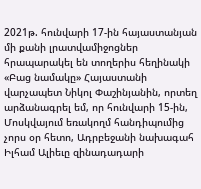2021թ. հունվարի 17-ին հայաստանյան մի քանի լրատվամիջոցներ հրապարակել են տողերիս հեղինակի «Բաց նամակը» Հայաստանի վարչապետ Նիկոլ Փաշինյանին, որտեղ արձանագրել եմ, որ հունվարի 15-ին, Մոսկվայում եռակողմ հանդիպումից չորս օր հետո, Ադրբեջանի նախագահ Իլհամ Ալիեւը զինադադարի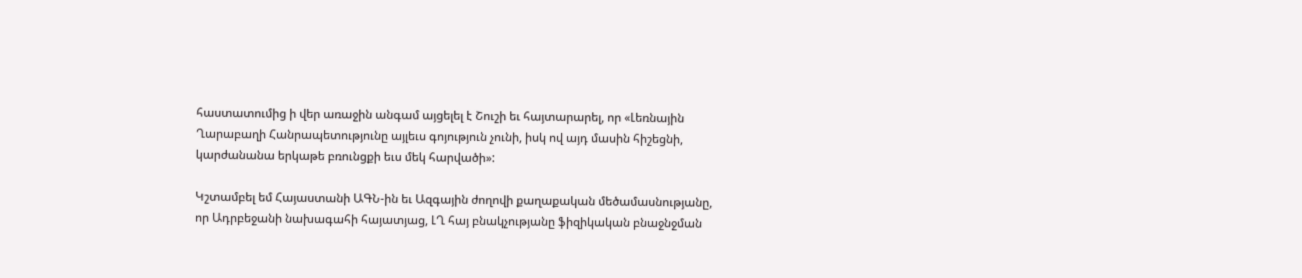հաստատումից ի վեր առաջին անգամ այցելել է Շուշի եւ հայտարարել, որ «Լեռնային Ղարաբաղի Հանրապետությունը այլեւս գոյություն չունի, իսկ ով այդ մասին հիշեցնի, կարժանանա երկաթե բռունցքի եւս մեկ հարվածի»:

Կշտամբել եմ Հայաստանի ԱԳՆ-ին եւ Ազգային ժողովի քաղաքական մեծամասնությանը, որ Ադրբեջանի նախագահի հայատյաց, ԼՂ հայ բնակչությանը ֆիզիկական բնաջնջման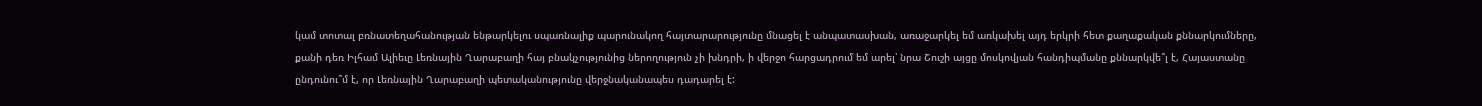կամ տոտալ բռնատեղահանության ենթարկելու սպառնալիք պարունակող հայտարարությունը մնացել է անպատասխան, առաջարկել եմ առկախել այդ երկրի հետ քաղաքական քննարկումները, քանի դեռ Իլհամ Ալիեւը Լեռնային Ղարաբաղի հայ բնակչությունից ներողություն չի խնդրի, ի վերջո հարցադրում եմ արել՝ նրա Շուշի այցը մոսկովյան հանդիպմանը քննարկվե՞լ է, Հայաստանը ընդունու՞մ է, որ Լեռնային Ղարաբաղի պետականությունը վերջնականապես դադարել է: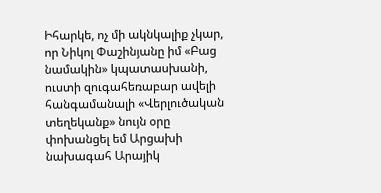Իհարկե, ոչ մի ակնկալիք չկար, որ Նիկոլ Փաշինյանը իմ «Բաց նամակին» կպատասխանի, ուստի զուգահեռաբար ավելի հանգամանալի «Վերլուծական տեղեկանք» նույն օրը փոխանցել եմ Արցախի նախագահ Արայիկ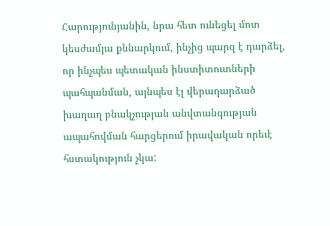Հարությունյանին, նրա հետ ունեցել մոտ կեսժամյա քննարկում, ինչից պարզ է դարձել, որ ինչպես պետական ինստիտուտների պահպանման, այնպես էլ վերադարձած խաղաղ բնակչության անվտանգության ապահովման հարցերում իրավական որեւէ հստակություն չկա: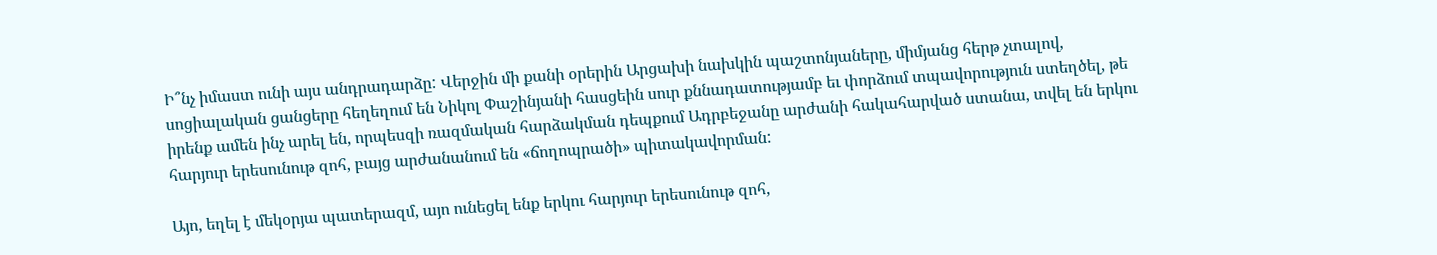Ի՞նչ իմաստ ունի այս անդրադարձը: Վերջին մի քանի օրերին Արցախի նախկին պաշտոնյաները, միմյանց հերթ չտալով, սոցիալական ցանցերը հեղեղում են Նիկոլ Փաշինյանի հասցեին սուր քննադատությամբ եւ փորձում տպավորություն ստեղծել, թե իրենք ամեն ինչ արել են, որպեսզի ռազմական հարձակման դեպքում Ադրբեջանը արժանի հակահարված ստանա, տվել են երկու հարյուր երեսունութ զոհ, բայց արժանանում են «ճողոպրածի» պիտակավորման:

Այո, եղել է մեկօրյա պատերազմ, այո ունեցել ենք երկու հարյուր երեսունութ զոհ,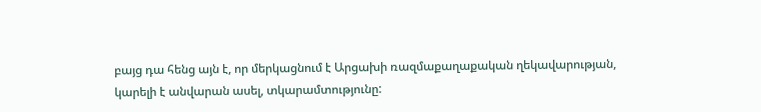բայց դա հենց այն է, որ մերկացնում է Արցախի ռազմաքաղաքական ղեկավարության, կարելի է անվարան ասել, տկարամտությունը: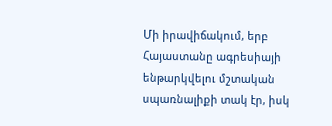Մի իրավիճակում, երբ Հայաստանը ագրեսիայի ենթարկվելու մշտական սպառնալիքի տակ էր, իսկ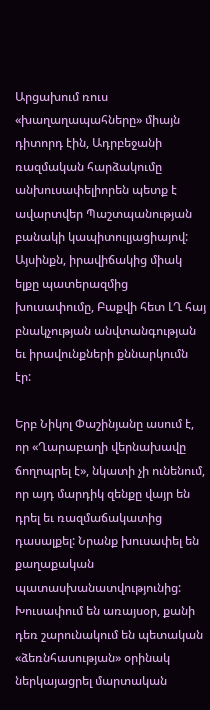Արցախում ռուս «խաղաղապահները» միայն դիտորդ էին, Ադրբեջանի ռազմական հարձակումը անխուսափելիորեն պետք է ավարտվեր Պաշտպանության բանակի կապիտուլյացիայով: Այսինքն, իրավիճակից միակ ելքը պատերազմից խուսափումը, Բաքվի հետ ԼՂ հայ բնակչության անվտանգության եւ իրավունքների քննարկումն էր:

Երբ Նիկոլ Փաշինյանը ասում է, որ «Ղարաբաղի վերնախավը ճողոպրել է», նկատի չի ունենում, որ այդ մարդիկ զենքը վայր են դրել եւ ռազմաճակատից դասալքել: Նրանք խուսափել են քաղաքական պատասխանատվությունից: Խուսափում են առայսօր, քանի դեռ շարունակում են պետական «ձեռնհասության» օրինակ ներկայացրել մարտական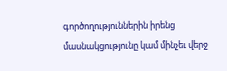գործողություններին իրենց մասնակցությունը կամ մինչեւ վերջ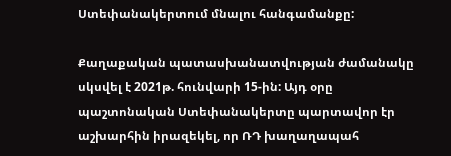Ստեփանակերտում մնալու հանգամանքը:

Քաղաքական պատասխանատվության ժամանակը սկսվել է 2021թ. հունվարի 15-ին: Այդ օրը պաշտոնական Ստեփանակերտը պարտավոր էր աշխարհին իրազեկել, որ ՌԴ խաղաղապահ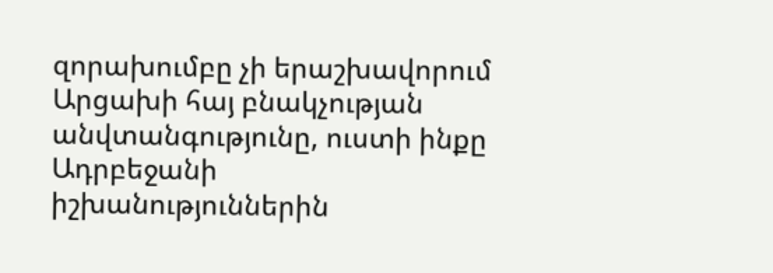զորախումբը չի երաշխավորում Արցախի հայ բնակչության անվտանգությունը, ուստի ինքը Ադրբեջանի իշխանություններին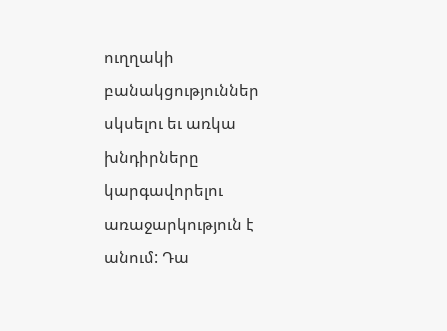ուղղակի բանակցություններ սկսելու եւ առկա խնդիրները կարգավորելու առաջարկություն է անում: Դա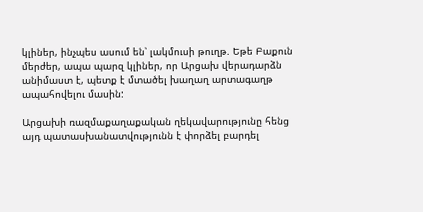կլիներ, ինչպես ասում են՝ լակմուսի թուղթ. Եթե Բաքուն մերժեր, ապա պարզ կլիներ, որ Արցախ վերադարձն անիմաստ է, պետք է մտածել խաղաղ արտագաղթ ապահովելու մասին:

Արցախի ռազմաքաղաքական ղեկավարությունը հենց այդ պատասխանատվությունն է փորձել բարդել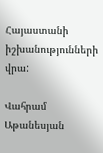Հայաստանի իշխանությունների վրա:

Վահրամ Աթանեսյան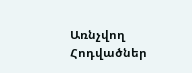Առնչվող Հոդվածներ